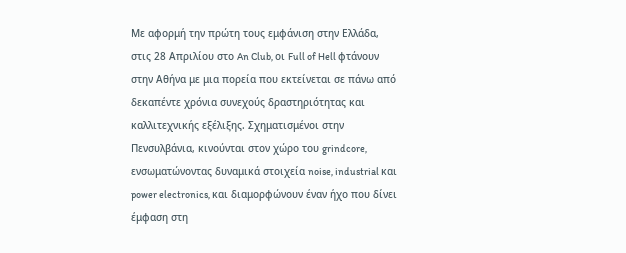Με αφορμή την πρώτη τους εμφάνιση στην Ελλάδα, στις 28 Απριλίου στο An Club, οι Full of Hell φτάνουν στην Αθήνα με μια πορεία που εκτείνεται σε πάνω από δεκαπέντε χρόνια συνεχούς δραστηριότητας και καλλιτεχνικής εξέλιξης. Σχηματισμένοι στην Πενσυλβάνια, κινούνται στον χώρο του grindcore, ενσωματώνοντας δυναμικά στοιχεία noise, industrial και power electronics, και διαμορφώνουν έναν ήχο που δίνει έμφαση στη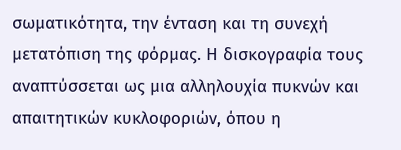σωματικότητα, την ένταση και τη συνεχή μετατόπιση της φόρμας. Η δισκογραφία τους αναπτύσσεται ως μια αλληλουχία πυκνών και απαιτητικών κυκλοφοριών, όπου η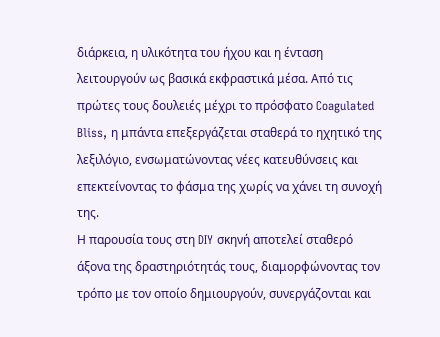διάρκεια, η υλικότητα του ήχου και η ένταση λειτουργούν ως βασικά εκφραστικά μέσα. Από τις πρώτες τους δουλειές μέχρι το πρόσφατο Coagulated Bliss, η μπάντα επεξεργάζεται σταθερά το ηχητικό της λεξιλόγιο, ενσωματώνοντας νέες κατευθύνσεις και επεκτείνοντας το φάσμα της χωρίς να χάνει τη συνοχή της.
Η παρουσία τους στη DIY σκηνή αποτελεί σταθερό άξονα της δραστηριότητάς τους, διαμορφώνοντας τον τρόπο με τον οποίο δημιουργούν, συνεργάζονται και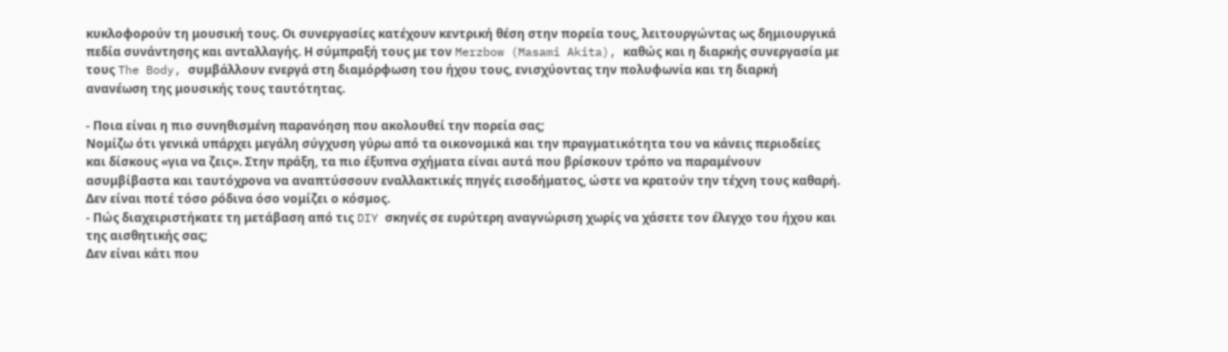κυκλοφορούν τη μουσική τους. Οι συνεργασίες κατέχουν κεντρική θέση στην πορεία τους, λειτουργώντας ως δημιουργικά πεδία συνάντησης και ανταλλαγής. Η σύμπραξή τους με τον Merzbow (Masami Akita), καθώς και η διαρκής συνεργασία με τους The Body, συμβάλλουν ενεργά στη διαμόρφωση του ήχου τους, ενισχύοντας την πολυφωνία και τη διαρκή ανανέωση της μουσικής τους ταυτότητας.

- Ποια είναι η πιο συνηθισμένη παρανόηση που ακολουθεί την πορεία σας;
Νομίζω ότι γενικά υπάρχει μεγάλη σύγχυση γύρω από τα οικονομικά και την πραγματικότητα του να κάνεις περιοδείες και δίσκους «για να ζεις». Στην πράξη, τα πιο έξυπνα σχήματα είναι αυτά που βρίσκουν τρόπο να παραμένουν ασυμβίβαστα και ταυτόχρονα να αναπτύσσουν εναλλακτικές πηγές εισοδήματος, ώστε να κρατούν την τέχνη τους καθαρή. Δεν είναι ποτέ τόσο ρόδινα όσο νομίζει ο κόσμος.
- Πώς διαχειριστήκατε τη μετάβαση από τις DIY σκηνές σε ευρύτερη αναγνώριση χωρίς να χάσετε τον έλεγχο του ήχου και της αισθητικής σας;
Δεν είναι κάτι που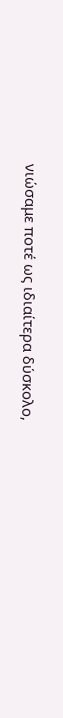νιώσαμε ποτέ ως ιδιαίτερα δύσκολο,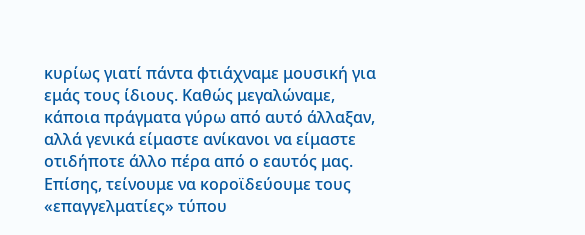κυρίως γιατί πάντα φτιάχναμε μουσική για εμάς τους ίδιους. Καθώς μεγαλώναμε, κάποια πράγματα γύρω από αυτό άλλαξαν, αλλά γενικά είμαστε ανίκανοι να είμαστε οτιδήποτε άλλο πέρα από ο εαυτός μας. Επίσης, τείνουμε να κοροϊδεύουμε τους «επαγγελματίες» τύπου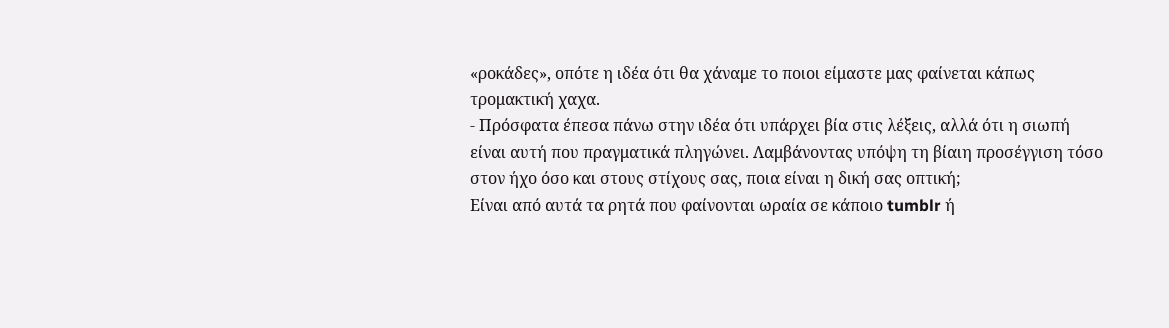«ροκάδες», οπότε η ιδέα ότι θα χάναμε το ποιοι είμαστε μας φαίνεται κάπως τρομακτική χαχα.
- Πρόσφατα έπεσα πάνω στην ιδέα ότι υπάρχει βία στις λέξεις, αλλά ότι η σιωπή είναι αυτή που πραγματικά πληγώνει. Λαμβάνοντας υπόψη τη βίαιη προσέγγιση τόσο στον ήχο όσο και στους στίχους σας, ποια είναι η δική σας οπτική;
Είναι από αυτά τα ρητά που φαίνονται ωραία σε κάποιο tumblr ή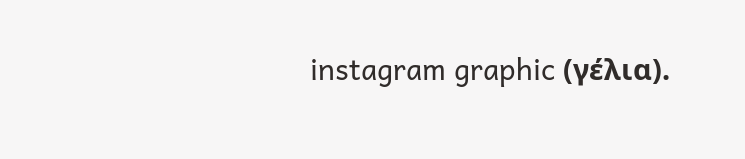instagram graphic (γέλια).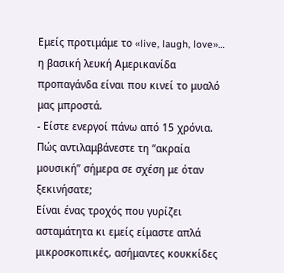Εμείς προτιμάμε το «live, laugh, love»… η βασική λευκή Αμερικανίδα προπαγάνδα είναι που κινεί το μυαλό μας μπροστά.
- Είστε ενεργοί πάνω από 15 χρόνια. Πώς αντιλαμβάνεστε τη “ακραία μουσική” σήμερα σε σχέση με όταν ξεκινήσατε;
Είναι ένας τροχός που γυρίζει ασταμάτητα κι εμείς είμαστε απλά μικροσκοπικές, ασήμαντες κουκκίδες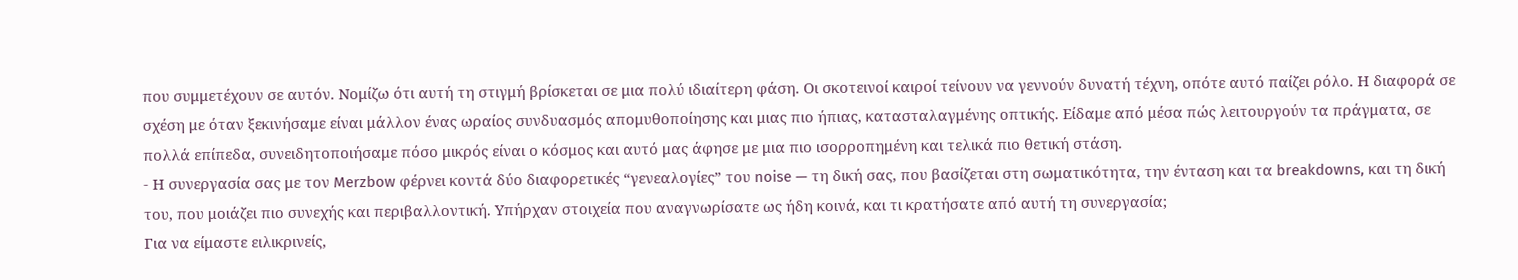που συμμετέχουν σε αυτόν. Νομίζω ότι αυτή τη στιγμή βρίσκεται σε μια πολύ ιδιαίτερη φάση. Οι σκοτεινοί καιροί τείνουν να γεννούν δυνατή τέχνη, οπότε αυτό παίζει ρόλο. Η διαφορά σε σχέση με όταν ξεκινήσαμε είναι μάλλον ένας ωραίος συνδυασμός απομυθοποίησης και μιας πιο ήπιας, κατασταλαγμένης οπτικής. Είδαμε από μέσα πώς λειτουργούν τα πράγματα, σε πολλά επίπεδα, συνειδητοποιήσαμε πόσο μικρός είναι ο κόσμος και αυτό μας άφησε με μια πιο ισορροπημένη και τελικά πιο θετική στάση.
- Η συνεργασία σας με τον Merzbow φέρνει κοντά δύο διαφορετικές “γενεαλογίες” του noise — τη δική σας, που βασίζεται στη σωματικότητα, την ένταση και τα breakdowns, και τη δική του, που μοιάζει πιο συνεχής και περιβαλλοντική. Υπήρχαν στοιχεία που αναγνωρίσατε ως ήδη κοινά, και τι κρατήσατε από αυτή τη συνεργασία;
Για να είμαστε ειλικρινείς,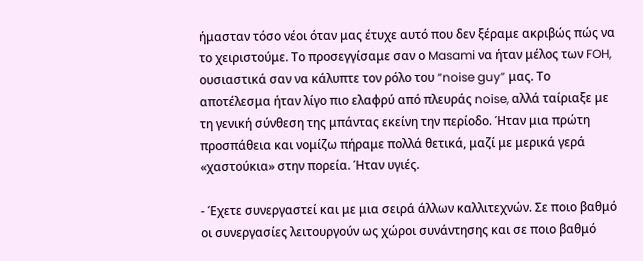ήμασταν τόσο νέοι όταν μας έτυχε αυτό που δεν ξέραμε ακριβώς πώς να το χειριστούμε. Το προσεγγίσαμε σαν ο Masami να ήταν μέλος των FOH, ουσιαστικά σαν να κάλυπτε τον ρόλο του “noise guy” μας. Το αποτέλεσμα ήταν λίγο πιο ελαφρύ από πλευράς noise, αλλά ταίριαξε με τη γενική σύνθεση της μπάντας εκείνη την περίοδο. Ήταν μια πρώτη προσπάθεια και νομίζω πήραμε πολλά θετικά, μαζί με μερικά γερά «χαστούκια» στην πορεία. Ήταν υγιές.

- Έχετε συνεργαστεί και με μια σειρά άλλων καλλιτεχνών. Σε ποιο βαθμό οι συνεργασίες λειτουργούν ως χώροι συνάντησης και σε ποιο βαθμό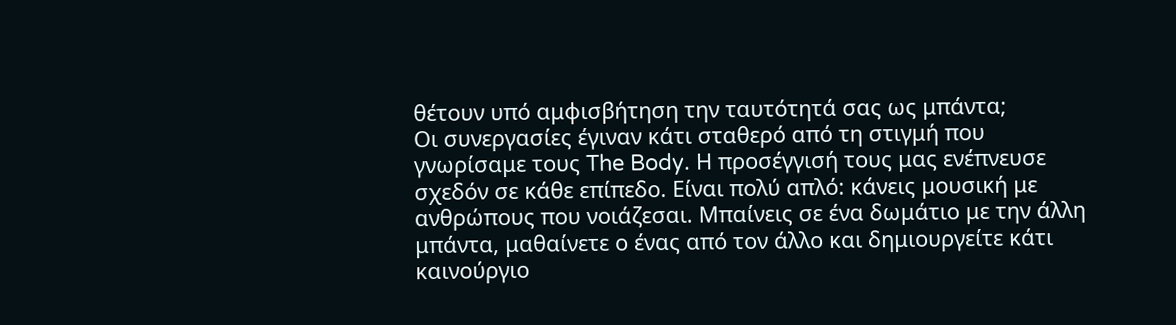θέτουν υπό αμφισβήτηση την ταυτότητά σας ως μπάντα;
Οι συνεργασίες έγιναν κάτι σταθερό από τη στιγμή που γνωρίσαμε τους The Body. Η προσέγγισή τους μας ενέπνευσε σχεδόν σε κάθε επίπεδο. Είναι πολύ απλό: κάνεις μουσική με ανθρώπους που νοιάζεσαι. Μπαίνεις σε ένα δωμάτιο με την άλλη μπάντα, μαθαίνετε ο ένας από τον άλλο και δημιουργείτε κάτι καινούργιο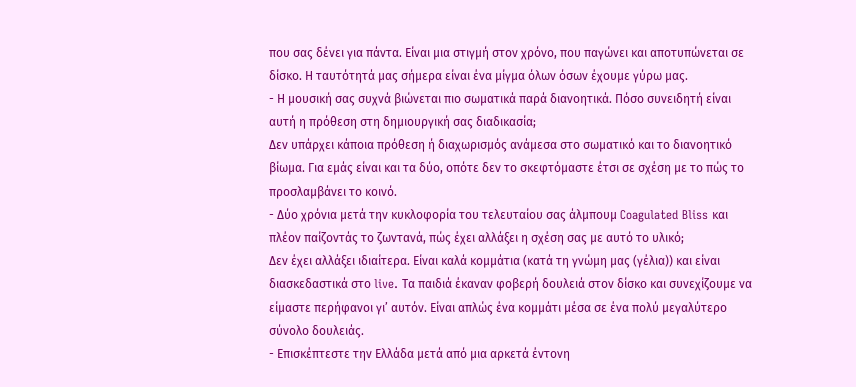που σας δένει για πάντα. Είναι μια στιγμή στον χρόνο, που παγώνει και αποτυπώνεται σε δίσκο. Η ταυτότητά μας σήμερα είναι ένα μίγμα όλων όσων έχουμε γύρω μας.
- Η μουσική σας συχνά βιώνεται πιο σωματικά παρά διανοητικά. Πόσο συνειδητή είναι αυτή η πρόθεση στη δημιουργική σας διαδικασία;
Δεν υπάρχει κάποια πρόθεση ή διαχωρισμός ανάμεσα στο σωματικό και το διανοητικό βίωμα. Για εμάς είναι και τα δύο, οπότε δεν το σκεφτόμαστε έτσι σε σχέση με το πώς το προσλαμβάνει το κοινό.
- Δύο χρόνια μετά την κυκλοφορία του τελευταίου σας άλμπουμ Coagulated Bliss και πλέον παίζοντάς το ζωντανά, πώς έχει αλλάξει η σχέση σας με αυτό το υλικό;
Δεν έχει αλλάξει ιδιαίτερα. Είναι καλά κομμάτια (κατά τη γνώμη μας (γέλια)) και είναι διασκεδαστικά στο live. Τα παιδιά έκαναν φοβερή δουλειά στον δίσκο και συνεχίζουμε να είμαστε περήφανοι γι’ αυτόν. Είναι απλώς ένα κομμάτι μέσα σε ένα πολύ μεγαλύτερο σύνολο δουλειάς.
- Επισκέπτεστε την Ελλάδα μετά από μια αρκετά έντονη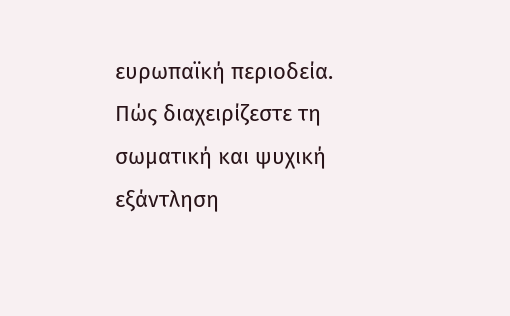ευρωπαϊκή περιοδεία. Πώς διαχειρίζεστε τη σωματική και ψυχική εξάντληση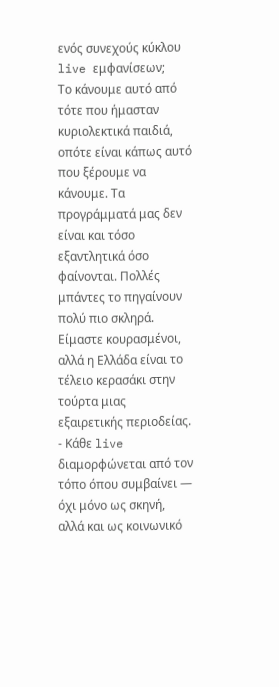ενός συνεχούς κύκλου live εμφανίσεων;
Το κάνουμε αυτό από τότε που ήμασταν κυριολεκτικά παιδιά, οπότε είναι κάπως αυτό που ξέρουμε να κάνουμε. Τα προγράμματά μας δεν είναι και τόσο εξαντλητικά όσο φαίνονται. Πολλές μπάντες το πηγαίνουν πολύ πιο σκληρά. Είμαστε κουρασμένοι, αλλά η Ελλάδα είναι το τέλειο κερασάκι στην τούρτα μιας εξαιρετικής περιοδείας.
- Κάθε live διαμορφώνεται από τον τόπο όπου συμβαίνει — όχι μόνο ως σκηνή, αλλά και ως κοινωνικό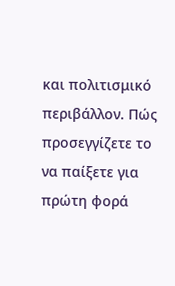και πολιτισμικό περιβάλλον. Πώς προσεγγίζετε το να παίξετε για πρώτη φορά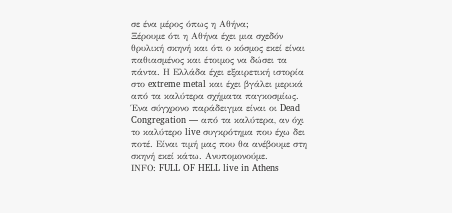σε ένα μέρος όπως η Αθήνα;
Ξέρουμε ότι η Αθήνα έχει μια σχεδόν θρυλική σκηνή και ότι ο κόσμος εκεί είναι παθιασμένος και έτοιμος να δώσει τα πάντα. Η Ελλάδα έχει εξαιρετική ιστορία στο extreme metal και έχει βγάλει μερικά από τα καλύτερα σχήματα παγκοσμίως. Ένα σύγχρονο παράδειγμα είναι οι Dead Congregation — από τα καλύτερα, αν όχι το καλύτερο live συγκρότημα που έχω δει ποτέ. Είναι τιμή μας που θα ανέβουμε στη σκηνή εκεί κάτω. Ανυπομονούμε.
ΙΝFO: FULL OF HELL live in Athens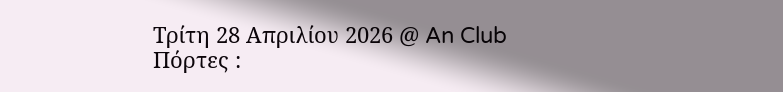Τρίτη 28 Απριλίου 2026 @ An Club
Πόρτες :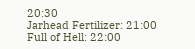20:30
Jarhead Fertilizer: 21:00
Full of Hell: 22:00